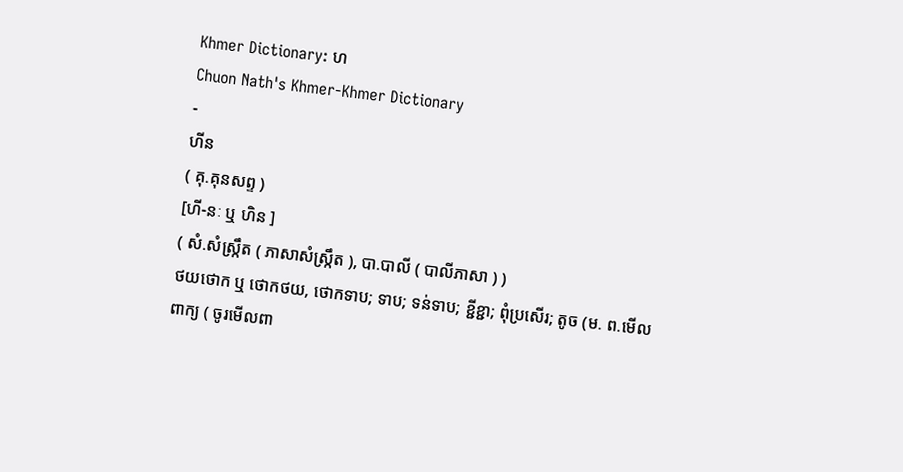Khmer Dictionary: ហ
Chuon Nath's Khmer-Khmer Dictionary
-
ហីន
( គុ.គុនសព្ទ )
[ហី-នៈ ឬ ហិន ]
( សំ.សំស្រ្កឹត ( ភាសាសំស្រ្កឹត ), បា.បាលី ( បាលីភាសា ) )
ថយថោក ឬ ថោកថយ, ថោកទាប; ទាប; ទន់ទាប; ខ្ជីខ្ជា; ពុំប្រសើរ; តូច (ម. ព.មើលពាក្យ ( ចូរមើលពា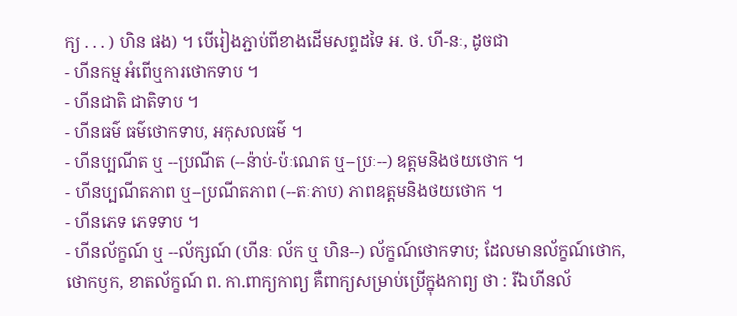ក្យ . . . ) ហិន ផង) ។ បើរៀងភ្ជាប់ពីខាងដើមសព្ទដទៃ អ. ថ. ហី-នៈ, ដូចជា
- ហីនកម្ម អំពើឬការថោកទាប ។
- ហីនជាតិ ជាតិទាប ។
- ហីនធម៌ ធម៌ថោកទាប, អកុសលធម៌ ។
- ហីនប្បណីត ឬ --ប្រណីត (--ន៉ាប់-ប៉ៈណេត ឬ--ប្រៈ--) ឧត្តមនិងថយថោក ។
- ហីនប្បណីតភាព ឬ--ប្រណីតភាព (--តៈភាប) ភាពឧត្តមនិងថយថោក ។
- ហីនភេទ ភេទទាប ។
- ហីនល័ក្ខណ៍ ឬ --ល័ក្សណ៍ (ហីនៈ ល័ក ឬ ហិន--) ល័ក្ខណ៍ថោកទាប; ដែលមានល័ក្ខណ៍ថោក, ថោកឫក, ខាតល័ក្ខណ៍ ព. កា.ពាក្យកាព្យ គឺពាក្យសម្រាប់ប្រើក្នុងកាព្យ ថា : រីឯហីនល័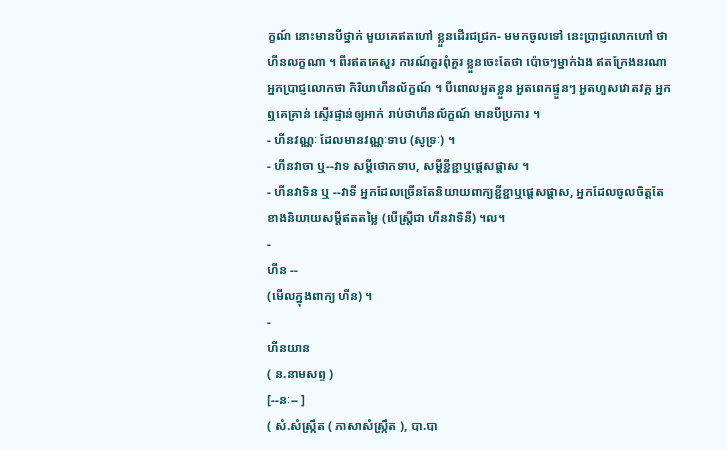ក្ខណ៍ នោះមានបីថ្នាក់ មួយគេឥតហៅ ខ្លួនដើរជជ្រក- មមកចូលទៅ នេះប្រាជ្ញលោកហៅ ថាហីនលក្ខណា ។ ពីរឥតគេសួរ ការណ៍គួរពុំគួរ ខ្លួនចេះតែថា ប៉ោចៗម្នាក់ឯង ឥតក្រែងនរណា អ្នកប្រាជ្ញលោកថា កិរិយាហីនល័ក្ខណ៍ ។ បីពោលអួតខ្លួន អួតពេកផ្ទួនៗ អួតហួសវោតវគ្គ អ្នកឮគេគ្រាន់ ស្ទើរផ្ទាន់ឲ្យអាក់ រាប់ថាហីនល័ក្ខណ៍ មានបីប្រការ ។
- ហីនវណ្ណៈ ដែលមានវណ្ណៈទាប (សូទ្រៈ) ។
- ហីនវាចា ឬ--វាទ សម្តីថោកទាប, សម្តីខ្ជីខ្ជាឬផ្តេសផ្តាស ។
- ហីនវាទិន ឬ --វាទី អ្នកដែលច្រើនតែនិយាយពាក្យខ្ជីខ្ជាឬផ្តេសផ្តាស, អ្នកដែលចូលចិត្តតែខាងនិយាយសម្តីឥតតម្លៃ (បើស្រ្តីជា ហីនវាទិនី) ។ល។
-
ហីន --
(មើលក្នុងពាក្យ ហីន) ។
-
ហីនយាន
( ន.នាមសព្ទ )
[--នៈ-- ]
( សំ.សំស្រ្កឹត ( ភាសាសំស្រ្កឹត ), បា.បា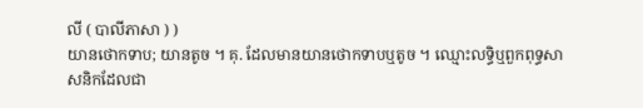លី ( បាលីភាសា ) )
យានថោកទាប; យានតូច ។ គុ. ដែលមានយានថោកទាបឬតូច ។ ឈ្មោះលទ្ធិឬពួកពុទ្ធសាសនិកដែលជា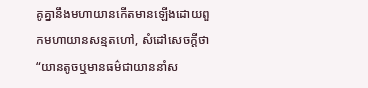គូគ្នានឹងមហាយានកើតមានឡើងដោយពួកមហាយានសន្មតហៅ, សំដៅសេចក្ដីថា “យានតូចឬមានធម៌ជាយាននាំស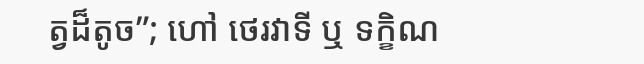ត្វដ៏តូច”; ហៅ ថេរវាទី ឬ ទក្ខិណ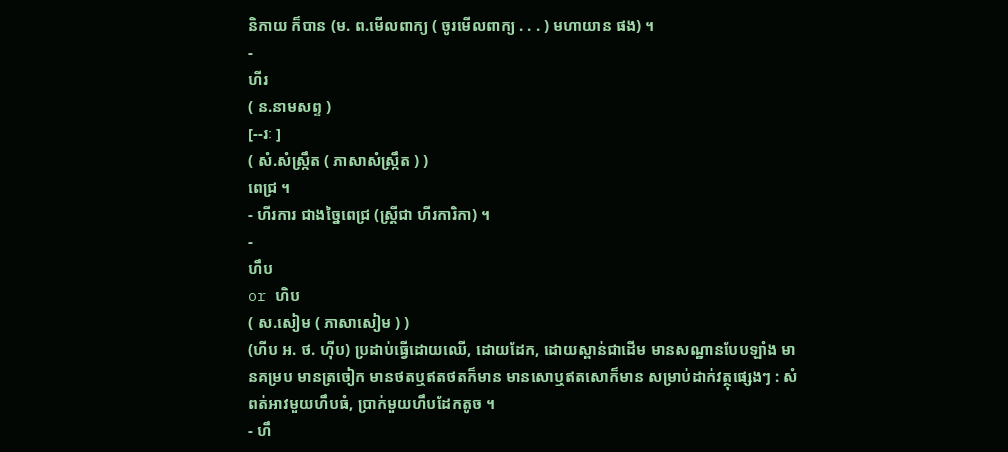និកាយ ក៏បាន (ម. ព.មើលពាក្យ ( ចូរមើលពាក្យ . . . ) មហាយាន ផង) ។
-
ហីរ
( ន.នាមសព្ទ )
[--រៈ ]
( សំ.សំស្រ្កឹត ( ភាសាសំស្រ្កឹត ) )
ពេជ្រ ។
- ហីរការ ជាងច្នៃពេជ្រ (ស្រ្តីជា ហីរការិកា) ។
-
ហឹប
or ហិប
( ស.សៀម ( ភាសាសៀម ) )
(ហីប អ. ថ. ហ៊ីប) ប្រដាប់ធ្វើដោយឈើ, ដោយដែក, ដោយស្ពាន់ជាដើម មានសណ្ឋានបែបឡាំង មានគម្រប មានត្រចៀក មានថតឬឥតថតក៏មាន មានសោឬឥតសោក៏មាន សម្រាប់ដាក់វត្ថុផ្សេងៗ : សំពត់អាវមួយហឹបធំ, ប្រាក់មួយហឹបដែកតូច ។
- ហឹ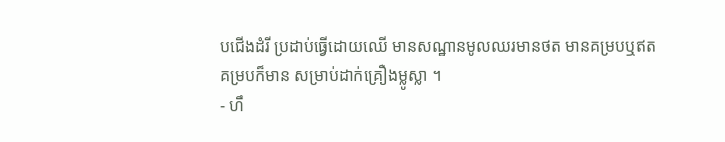បជើងដំរី ប្រដាប់ធ្វើដោយឈើ មានសណ្ឋានមូលឈរមានថត មានគម្របឬឥតគម្របក៏មាន សម្រាប់ដាក់គ្រឿងម្លូស្លា ។
- ហឹ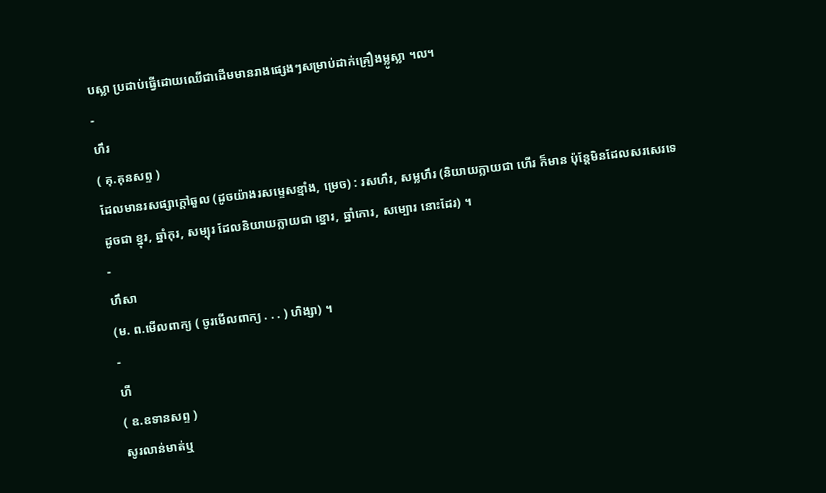បស្លា ប្រដាប់ធ្វើដោយឈើជាដើមមានរាងផ្សេងៗសម្រាប់ដាក់គ្រឿងម្លូស្លា ។ល។
-
ហឹរ
( គុ.គុនសព្ទ )
ដែលមានរសផ្សាក្តៅឆួល (ដូចយ៉ាងរសម្ទេសខ្មាំង, ម្រេច) : រសហឹរ, សម្លហឹរ (និយាយក្លាយជា ហើរ ក៏មាន ប៉ុន្តែមិនដែលសរសេរទេ ដូចជា ខ្នុរ, ឆ្នាំកុរ, សម្បុរ ដែលនិយាយក្លាយជា ខ្នោរ, ឆ្នាំកោរ, សម្បោរ នោះដែរ) ។
-
ហឹសា
(ម. ព.មើលពាក្យ ( ចូរមើលពាក្យ . . . ) ហិង្សា) ។
-
ហឺ
( ឧ.ឧទានសព្ទ )
សូរលាន់មាត់ឬ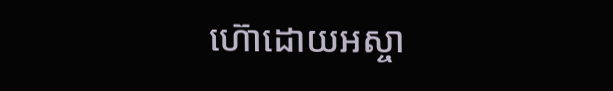ហ៊ោដោយអស្ចា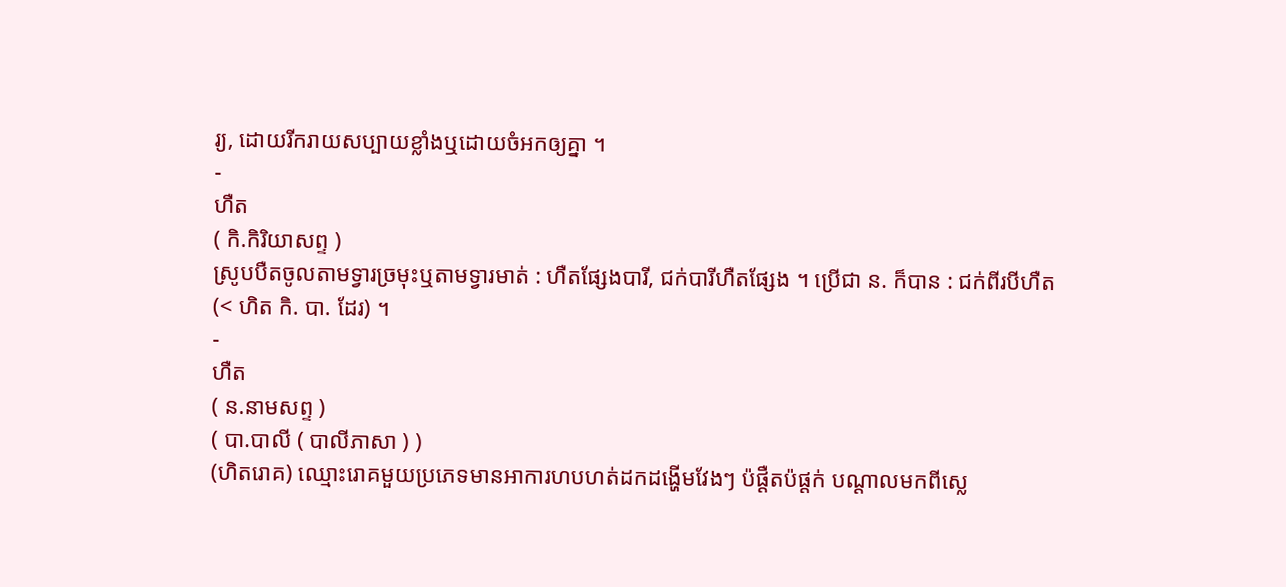រ្យ, ដោយរីករាយសប្បាយខ្លាំងឬដោយចំអកឲ្យគ្នា ។
-
ហឺត
( កិ.កិរិយាសព្ទ )
ស្រូបបឺតចូលតាមទ្វារច្រមុះឬតាមទ្វារមាត់ : ហឺតផ្សែងបារី, ជក់បារីហឺតផ្សែង ។ ប្រើជា ន. ក៏បាន : ជក់ពីរបីហឺត (< ហិត កិ. បា. ដែរ) ។
-
ហឺត
( ន.នាមសព្ទ )
( បា.បាលី ( បាលីភាសា ) )
(ហិតរោគ) ឈ្មោះរោគមួយប្រភេទមានអាការហបហត់ដកដង្ហើមវែងៗ ប៉ផ្តឺតប៉ផ្តក់ បណ្តាលមកពីស្លេ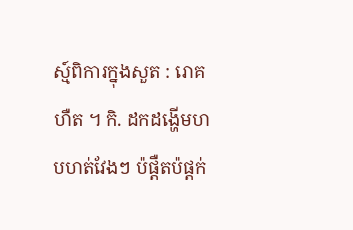ស្ម៍ពិការក្នុងសួត : រោគហឺត ។ កិ. ដកដង្ហើមហបហត់វែងៗ ប៉ផ្តឺតប៉ផ្តក់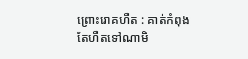ព្រោះរោគហឺត : គាត់កំពុងតែហឺតទៅណាមិ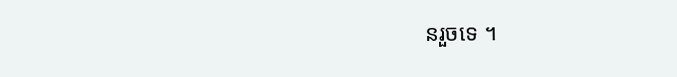នរួចទេ ។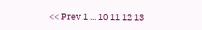<< Prev 1 ... 10 11 12 13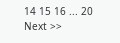14 15 16 ... 20 Next >>